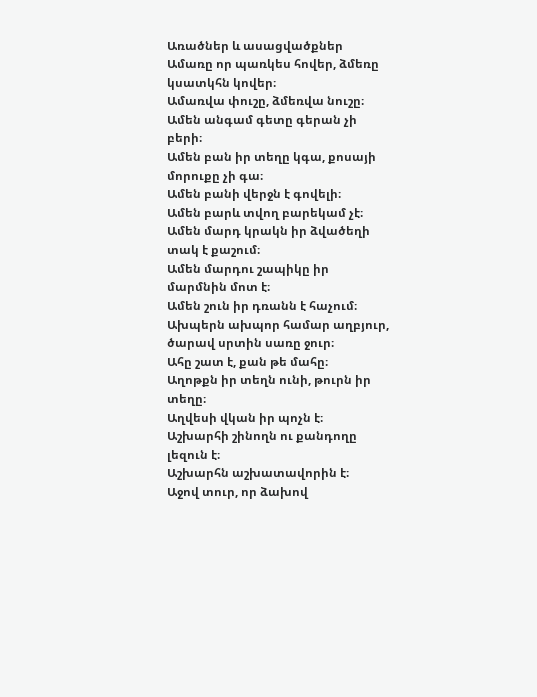Առածներ և ասացվածքներ
Ամառը որ պառկես հովեր, ձմեռը կսատկհն կովեր։
Ամառվա փուշը, ձմեռվա նուշը։
Ամեն անգամ գետը գերան չի բերի։
Ամեն բան իր տեղը կգա, քոսայի մորուքը չի գա։
Ամեն բանի վերջն է գովելի։
Ամեն բարև տվող բարեկամ չէ։
Ամեն մարդ կրակն իր ձվածեղի տակ է քաշում։
Ամեն մարդու շապիկը իր մարմնին մոտ է։
Ամեն շուն իր դռանն է հաչում։
Ախպերն ախպոր համար աղբյուր, ծարավ սրտին սառը ջուր։
Ահը շատ է, քան թե մահը։
Աղոթքն իր տեղն ունի, թուրն իր տեղը։
Աղվեսի վկան իր պոչն է։
Աշխարհի շինողն ու քանդողը լեզուն է։
Աշխարհն աշխատավորին է։
Աջով տուր, որ ձախով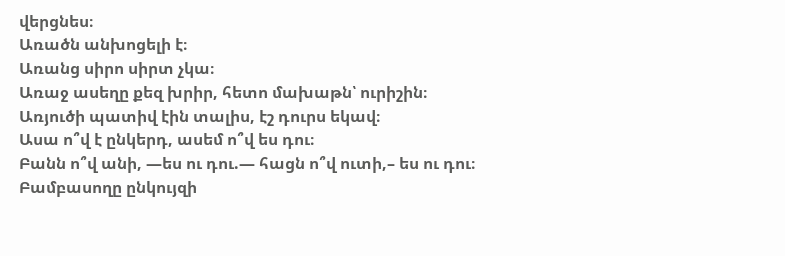վերցնես։
Առածն անխոցելի է։
Առանց սիրո սիրտ չկա։
Առաջ ասեղը քեզ խրիր, հետո մախաթն՝ ուրիշին։
Առյուծի պատիվ էին տալիս, էշ դուրս եկավ։
Ասա ո՞վ է ընկերդ, ասեմ ո՞վ ես դու։
Բանն ո՞վ անի, —ես ու դու.— հացն ո՞վ ուտի,– ես ու դու։
Բամբասողը ընկույզի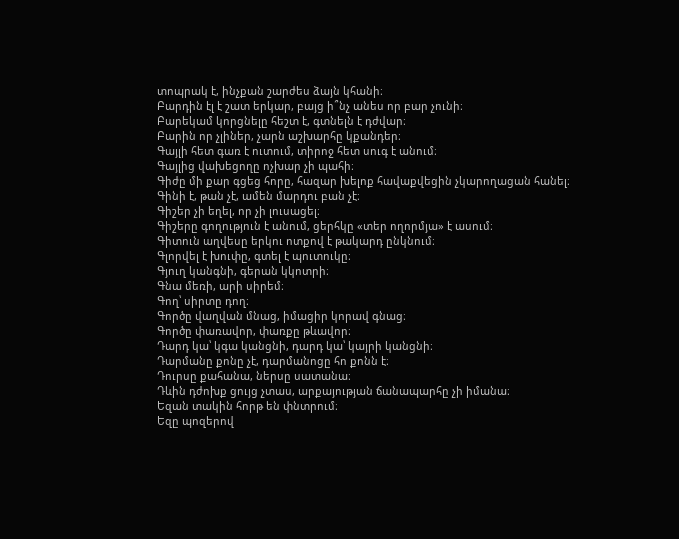տոպրակ է, ինչքան շարժես ձայն կհանի։
Բարդին էլ է շատ երկար, բայց ի՞նչ անես որ բար չունի։
Բարեկամ կորցնելը հեշտ է, գտնելն է դժվար։
Բարին որ չլիներ, չարն աշխարհը կքանդեր։
Գայլի հետ գառ է ուտում, տիրոջ հետ սուգ է անում։
Գայլից վախեցողը ոչխար չի պահի։
Գիժը մի քար գցեց հորը, հազար խելոք հավաքվեցին չկարողացան հանել։
Գինի է, թան չէ, ամեն մարդու բան չէ։
Գիշեր չի եղել, որ չի լուսացել։
Գիշերը գողություն է անում, ցերհկը «տեր ողորմյա» է ասում։
Գիտուն աղվեսը երկու ոտքով է թակարդ ընկնում։
Գլորվել է խուփը, գտել է պուտուկը։
Գյուղ կանգնի, գերան կկոտրի։
Գնա մեռի, արի սիրեմ։
Գող՝ սիրտը դող։
Գործը վաղվան մնաց, իմացիր կորավ գնաց։
Գործը փառավոր, փառքը թևավոր։
Դարդ կա՝ կգա կանցնի, դարդ կա՝ կայրի կանցնի։
Դարմանը քոնը չէ, դարմանոցը հո քոնն է։
Դուրսը քահանա, ներսը սատանա։
Դևին դժոխք ցույց չտաս, արքայության ճանապարհը չի իմանա։
Եզան տակին հորթ են փնտրում։
Եզը պոզերով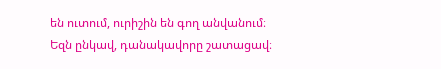են ուտում, ուրիշին են գող անվանում։
Եզն ընկավ, դանակավորը շատացավ։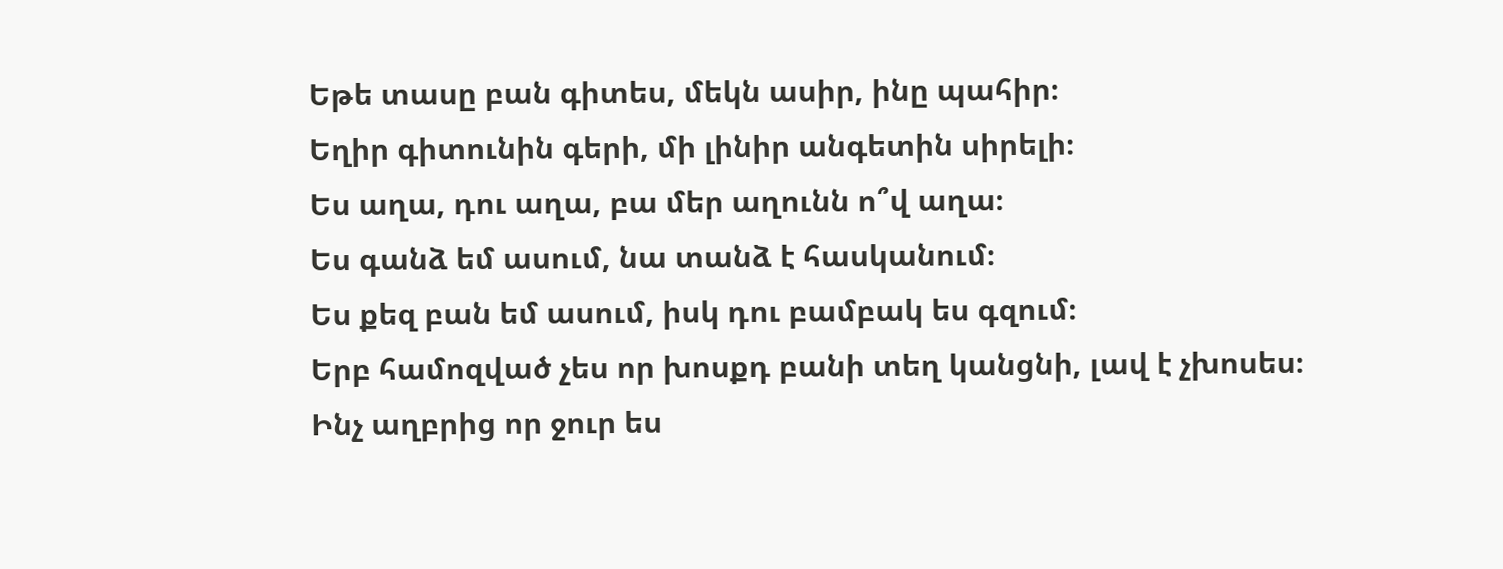Եթե տասը բան գիտես, մեկն ասիր, ինը պահիր։
Եղիր գիտունին գերի, մի լինիր անգետին սիրելի։
Ես աղա, դու աղա, բա մեր աղունն ո՞վ աղա։
Ես գանձ եմ ասում, նա տանձ է հասկանում։
Ես քեզ բան եմ ասում, իսկ դու բամբակ ես գզում։
Երբ համոզված չես որ խոսքդ բանի տեղ կանցնի, լավ է չխոսես։
Ինչ աղբրից որ ջուր ես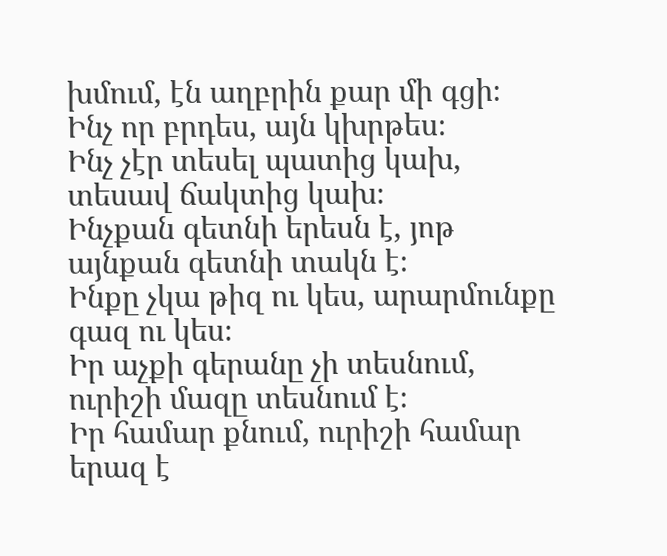խմում, էն աղբրին քար մի գցի։
Ինչ որ բրդես, այն կխրթես։
Ինչ չէր տեսել պատից կախ, տեսավ ճակտից կախ։
Ինչքան գետնի երեսն է, յոթ այնքան գետնի տակն է։
Ինքը չկա թիզ ու կես, արարմունքը գազ ու կես։
Իր աչքի գերանը չի տեսնում, ուրիշի մազը տեսնում է։
Իր համար քնում, ուրիշի համար երազ է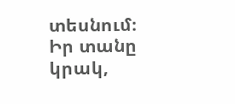տեսնում։
Իր տանը կրակ,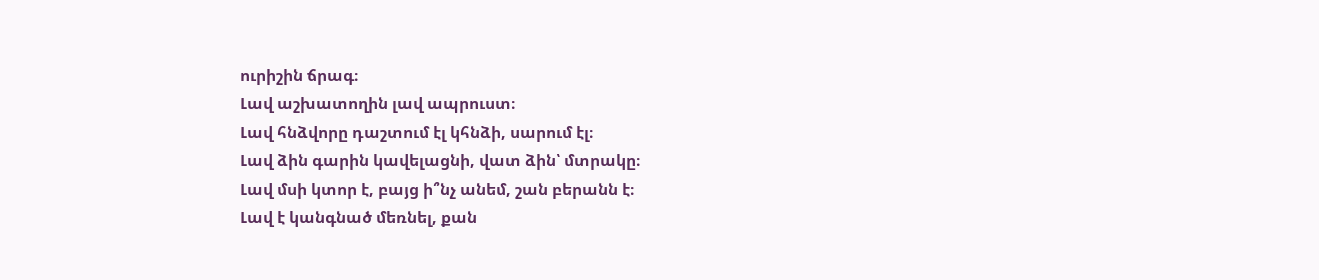ուրիշին ճրագ։
Լավ աշխատողին լավ ապրուստ։
Լավ հնձվորը դաշտում էլ կհնձի, սարում էլ։
Լավ ձին գարին կավելացնի, վատ ձին՝ մտրակը։
Լավ մսի կտոր է, բայց ի՞նչ անեմ, շան բերանն է։
Լավ է կանգնած մեռնել, քան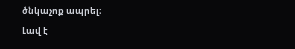ծնկաչոք ապրել։
Լավ է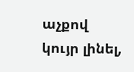աչքով կույր լինել,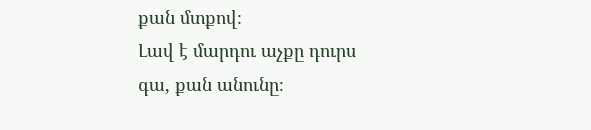քան մտքով։
Լավ է մարդու աչքը դուրս գա, քան անունը։